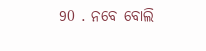90 . ନବେ ବୋଲି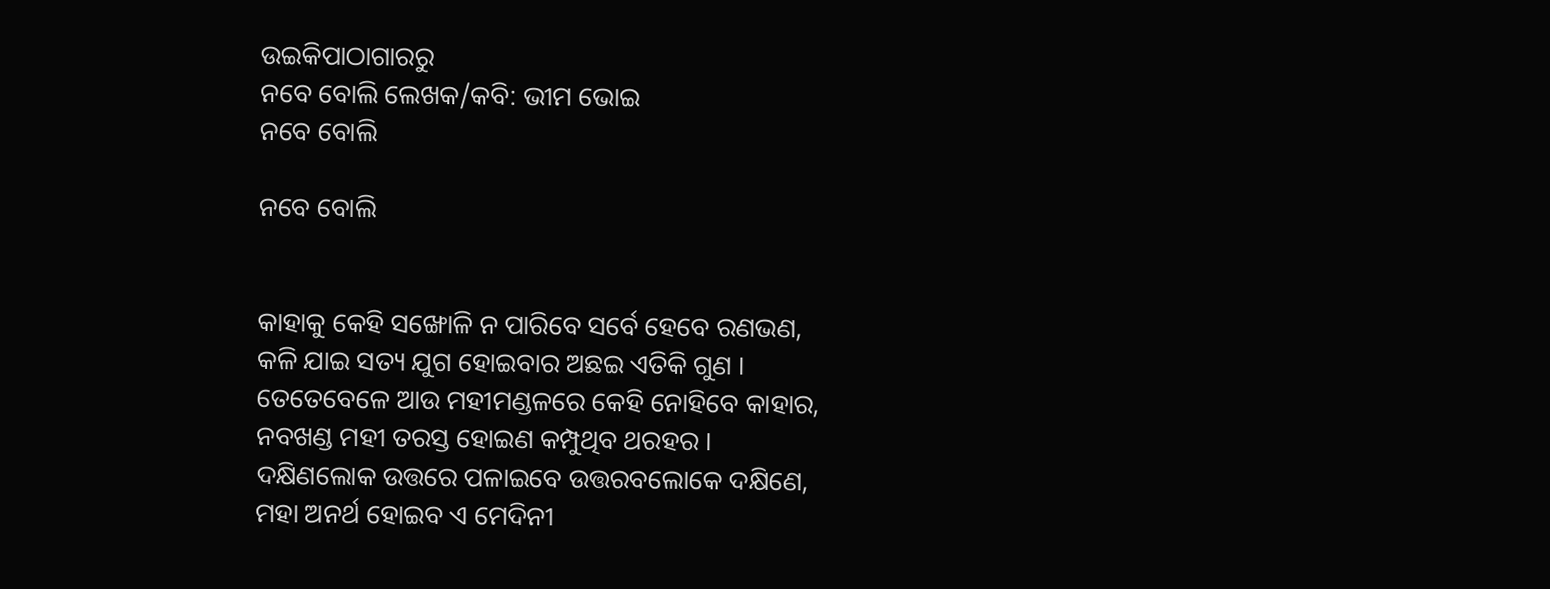ଉଇକିପାଠାଗାର‌ରୁ
ନବେ ବୋଲି ଲେଖକ/କବି: ଭୀମ ଭୋଇ
ନବେ ବୋଲି

ନବେ ବୋଲି


କାହାକୁ କେହି ସଙ୍ଖୋଳି ନ ପାରିବେ ସର୍ବେ ହେବେ ରଣଭଣ,
କଳି ଯାଇ ସତ୍ୟ ଯୁଗ ହୋଇବାର ଅଛଇ ଏତିକି ଗୁଣ ।
ତେତେବେଳେ ଆଉ ମହୀମଣ୍ଡଳରେ କେହି ନୋହିବେ କାହାର,
ନବଖଣ୍ଡ ମହୀ ତରସ୍ତ ହୋଇଣ କମ୍ପୁଥିବ ଥରହର ।
ଦକ୍ଷିଣଲୋକ ଉତ୍ତରେ ପଳାଇବେ ଉତ୍ତରବଲୋକେ ଦକ୍ଷିଣେ,
ମହା ଅନର୍ଥ ହୋଇବ ଏ ମେଦିନୀ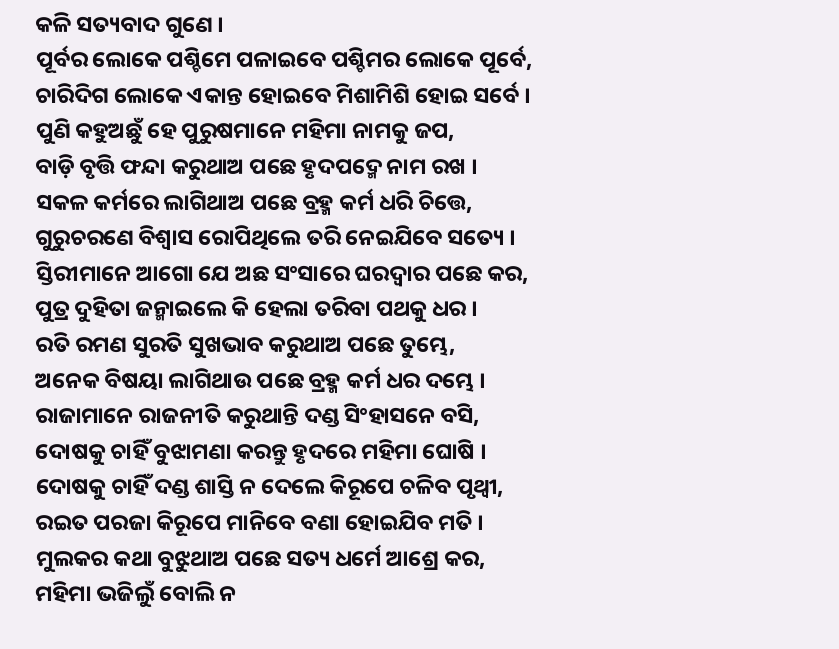କଳି ସତ୍ୟବାଦ ଗୁଣେ ।
ପୂର୍ବର ଲୋକେ ପଶ୍ଚିମେ ପଳାଇବେ ପଶ୍ଚିମର ଲୋକେ ପୂର୍ବେ,
ଚାରିଦିଗ ଲୋକେ ଏକାନ୍ତ ହୋଇବେ ମିଶାମିଶି ହୋଇ ସର୍ବେ ।
ପୁଣି କହୁଅଛୁଁ ହେ ପୁରୁଷମାନେ ମହିମା ନାମକୁ ଜପ,
ବାଡ଼ି ବୃତ୍ତି ଫନ୍ଦା କରୁଥାଅ ପଛେ ହୃଦପଦ୍ମେ ନାମ ରଖ ।
ସକଳ କର୍ମରେ ଲାଗିଥାଅ ପଛେ ବ୍ରହ୍ମ କର୍ମ ଧରି ଚିତ୍ତେ,
ଗୁରୁଚରଣେ ବିଶ୍ୱାସ ରୋପିଥିଲେ ତରି ନେଇଯିବେ ସତ୍ୟେ ।
ସ୍ତିରୀମାନେ ଆଗୋ ଯେ ଅଛ ସଂସାରେ ଘରଦ୍ୱାର ପଛେ କର,
ପୁତ୍ର ଦୁହିତା ଜନ୍ମାଇଲେ କି ହେଲା ତରିବା ପଥକୁ ଧର ।
ରତି ରମଣ ସୁରତି ସୁଖଭାବ କରୁଥାଅ ପଛେ ତୁମ୍ଭେ,
ଅନେକ ବିଷୟା ଲାଗିଥାଉ ପଛେ ବ୍ରହ୍ମ କର୍ମ ଧର ଦମ୍ଭେ ।
ରାଜାମାନେ ରାଜନୀତି କରୁଥାନ୍ତି ଦଣ୍ଡ ସିଂହାସନେ ବସି,
ଦୋଷକୁ ଚାହିଁ ବୁଝାମଣା କରନ୍ତୁ ହୃଦରେ ମହିମା ଘୋଷି ।
ଦୋଷକୁ ଚାହିଁ ଦଣ୍ଡ ଶାସ୍ତି ନ ଦେଲେ କିରୂପେ ଚଳିବ ପୃଥ୍ୱୀ,
ରଇତ ପରଜା କିରୂପେ ମାନିବେ ବଣା ହୋଇଯିବ ମତି ।
ମୁଲକର କଥା ବୁଝୁଥାଅ ପଛେ ସତ୍ୟ ଧର୍ମେ ଆଶ୍ରେ କର,
ମହିମା ଭଜିଲୁଁ ବୋଲି ନ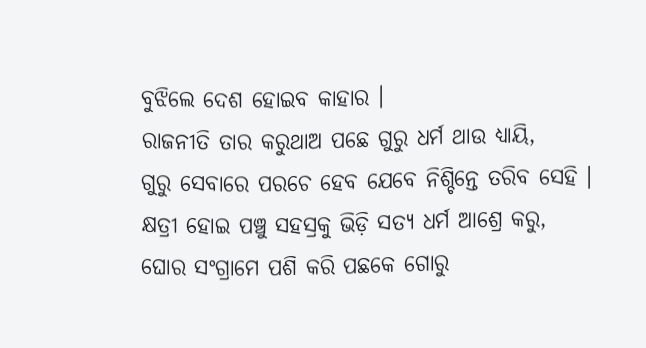ବୁଝିଲେ ଦେଶ ହୋଇବ କାହାର ।
ରାଜନୀତି ତାର କରୁଥାଅ ପଛେ ଗୁରୁ ଧର୍ମ ଥାଉ ଧ୍ୟାୟି,
ଗୁରୁ ସେବାରେ ପରଚେ ହେବ ଯେବେ ନିଶ୍ଚିନ୍ତେ ତରିବ ସେହି ।
କ୍ଷତ୍ରୀ ହୋଇ ପଞ୍ଚୁ ସହସ୍ରକୁ ଭିଡ଼ି ସତ୍ୟ ଧର୍ମ ଆଶ୍ରେ କରୁ,
ଘୋର ସଂଗ୍ରାମେ ପଶି କରି ପଛକେ ଗୋରୁ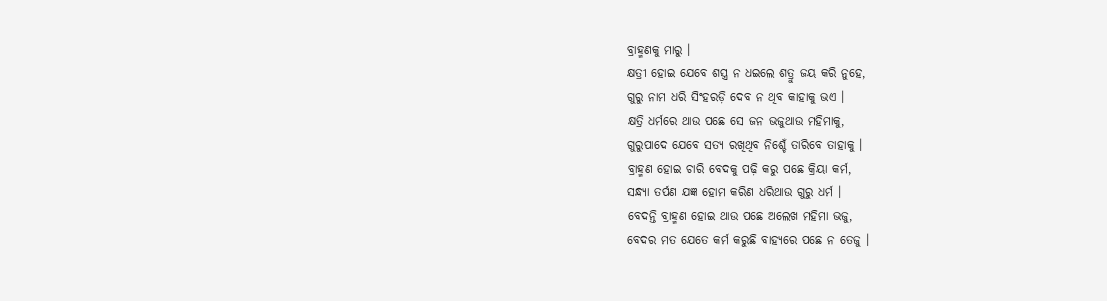ବ୍ରାହ୍ମଣକୁ ମାରୁ ।
କ୍ଷତ୍ରୀ ହୋଇ ଯେବେ ଶସ୍ତ୍ର ନ ଧଇଲେ ଶତ୍ରୁ ଜୟ କରି ନୁହେ,
ଗୁରୁ ନାମ ଧରି ସିଂହରଡ଼ି ଦେବ ନ ଥିବ କାହାକୁ ଭଏ ।
କ୍ଷତ୍ରି ଧର୍ମରେ ଥାଉ ପଛେ ସେ ଜନ ଭଜୁଥାଉ ମହିମାକୁ,
ଗୁରୁପାଦେ ଯେବେ ସତ୍ୟ ରଖିଥିବ ନିଶ୍ଚେଁ ତାରିବେ ତାହାକୁ ।
ବ୍ରାହ୍ମଣ ହୋଇ ଚାରି ବେଦକୁ ପଢ଼ି କରୁ ପଛେ କ୍ରିୟା କର୍ମ,
ସନ୍ଧ୍ୟା ତର୍ପଣ ଯଜ୍ଞ ହୋମ କରିଣ ଧରିଥାଉ ଗୁରୁ ଧର୍ମ ।
ବେଦନ୍ତି ବ୍ରାହ୍ମଣ ହୋଇ ଥାଉ ପଛେ ଅଲେଖ ମହିମା ଭଜୁ,
ବେଦର ମତ ଯେତେ କର୍ମ କରୁଛି ବାହ୍ୟରେ ପଛେ ନ ତେଜୁ ।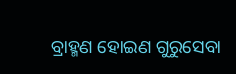ବ୍ରାହ୍ମଣ ହୋଇଣ ଗୁରୁସେବା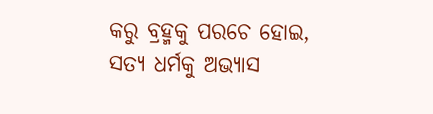କରୁ ବ୍ରହ୍ମକୁ ପରଚେ ହୋଇ,
ସତ୍ୟ ଧର୍ମକୁ ଅଭ୍ୟାସ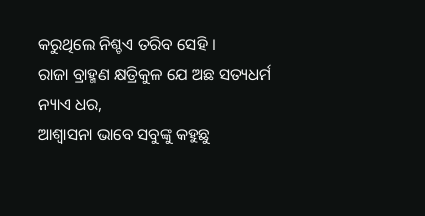କରୁଥିଲେ ନିଶ୍ଚଏ ତରିବ ସେହି ।
ରାଜା ବ୍ରାହ୍ମଣ କ୍ଷତ୍ରିକୁଳ ଯେ ଅଛ ସତ୍ୟଧର୍ମ ନ୍ୟାଏ ଧର,
ଆଶ୍ୱାସନା ଭାବେ ସବୁଙ୍କୁ କହୁଛୁ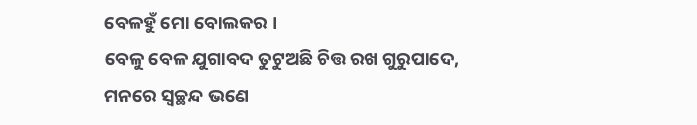ବେଳହୁଁ ମୋ ବୋଲକର ।
ବେଳୁ ବେଳ ଯୁଗାବଦ ତୁଟୁଅଛି ଚିତ୍ତ ରଖ ଗୁରୁପାଦେ,
ମନରେ ସ୍ୱଚ୍ଛନ୍ଦ ଭଣେ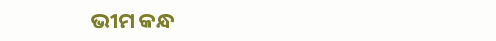ଭୀମ କନ୍ଧ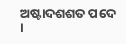ଅଷ୍ଟାଦଶଶତ ପଦେ ।